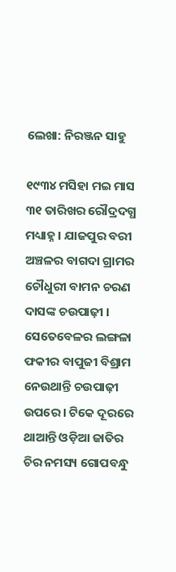ଲେଖା: ନିରଞ୍ଜନ ସାହୁ

୧୯୩୪ ମସିହା ମଇ ମାସ ୩୧ ତାରିଖର ରୌଦ୍ରଦଗ୍ଧ ମଧ୍ୟାହ୍ନ । ଯାଜପୁର ବରୀ ଅଞ୍ଚଳର ବାଗଦା ଗ୍ରାମର ଚୌଧୁରୀ ବାମନ ଚରଣ ଦାସଙ୍କ ଚଉପାଢ଼ୀ । ସେତେବେଳର ଲଙ୍ଗଳା ଫକୀର ବାପୁଜୀ ବିଶ୍ରାମ ନେଉଥାନ୍ତି ଚଉପାଢ଼ୀ ଉପରେ । ଟିକେ ଦୂରରେ ଥାଆନ୍ତି ଓଡ଼ିଆ ଜାତିର ଚିର ନମସ୍ୟ ଗୋପବନ୍ଧୁ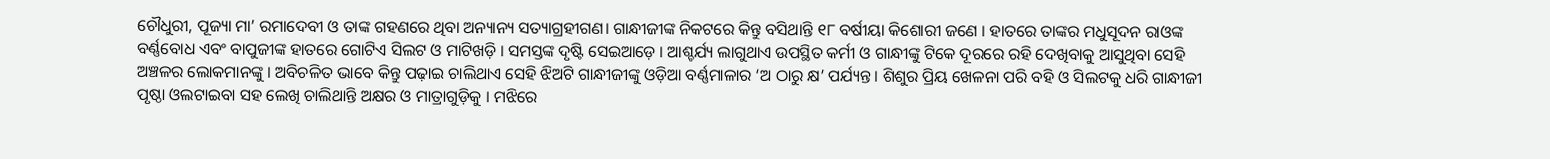ଚୌଧୁରୀ, ପୂଜ୍ୟା ମା’ ରମାଦେବୀ ଓ ତାଙ୍କ ଗହଣରେ ଥିବା ଅନ୍ୟାନ୍ୟ ସତ୍ୟାଗ୍ରହୀଗଣ। ଗାନ୍ଧୀଜୀଙ୍କ ନିକଟରେ କିନ୍ତୁ ବସିଥାନ୍ତି ୧୮ ବର୍ଷୀୟା କିଶୋରୀ ଜଣେ । ହାତରେ ତାଙ୍କର ମଧୁସୂଦନ ରାଓଙ୍କ ବର୍ଣ୍ଣବୋଧ ଏବଂ ବାପୁଜୀଙ୍କ ହାତରେ ଗୋଟିଏ ସିଲଟ ଓ ମାଟିଖଡ଼ି । ସମସ୍ତଙ୍କ ଦୃଷ୍ଟି ସେଇଆଡ଼େ । ଆଶ୍ଚର୍ଯ୍ୟ ଲାଗୁଥାଏ ଉପସ୍ଥିତ କର୍ମୀ ଓ ଗାନ୍ଧୀଙ୍କୁ ଟିକେ ଦୂରରେ ରହି ଦେଖିବାକୁ ଆସୁଥିବା ସେହି ଅଞ୍ଚଳର ଲୋକମାନଙ୍କୁ । ଅବିଚଳିତ ଭାବେ କିନ୍ତୁ ପଢ଼ାଇ ଚାଲିଥାଏ ସେହି ଝିଅଟି ଗାନ୍ଧୀଜୀଙ୍କୁ ଓଡ଼ିଆ ବର୍ଣ୍ଣମାଳାର ‘ଅ ଠାରୁ କ୍ଷ’ ପର୍ଯ୍ୟନ୍ତ । ଶିଶୁର ପ୍ରିୟ ଖେଳନା ପରି ବହି ଓ ସିଲଟକୁ ଧରି ଗାନ୍ଧୀଜୀ ପୃଷ୍ଠା ଓଲଟାଇବା ସହ ଲେଖି ଚାଲିଥାନ୍ତି ଅକ୍ଷର ଓ ମାତ୍ରାଗୁଡ଼ିକୁ । ମଝିରେ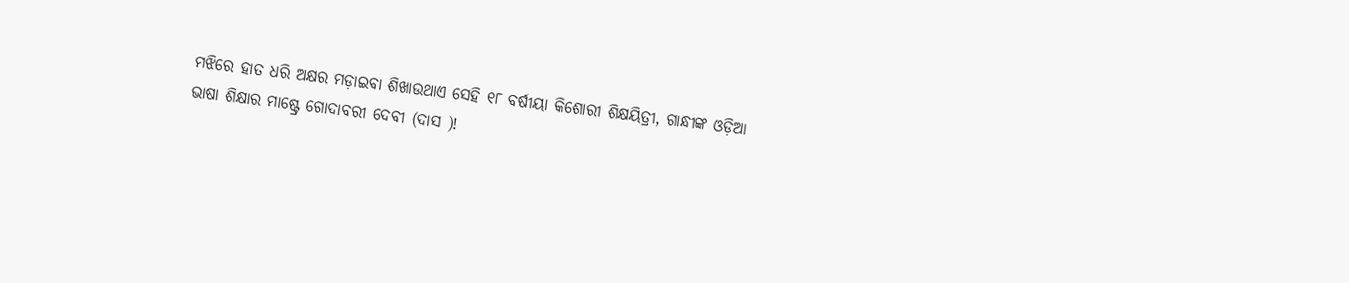ମଝିରେ ହାତ ଧରି ଅକ୍ଷର ମଡ଼ାଇବା ଶିଖାଉଥାଏ ସେହି ୧୮ ବର୍ଷୀୟା କିଶୋରୀ ଶିକ୍ଷୟିତ୍ରୀ, ଗାନ୍ଧୀଙ୍କ ଓଡ଼ିଆ ଭାଷା ଶିକ୍ଷାର ମାଷ୍ଟ୍ରେ ଗୋଦାବରୀ ଦେବୀ (ଦାସ )!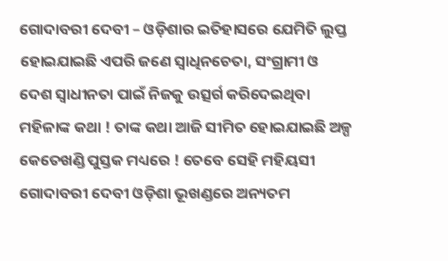ଗୋଦାବରୀ ଦେବୀ – ଓଡ଼ିଶାର ଇତିହାସରେ ଯେମିତି ଲୁପ୍ତ ହୋଇଯାଇଛି ଏପରି ଜଣେ ସ୍ଵାଧିନଚେତା, ସଂଗ୍ରାମୀ ଓ ଦେଶ ସ୍ଵାଧୀନତା ପାଇଁ ନିଜକୁ ଉତ୍ସର୍ଗ କରିଦେଇଥିବା ମହିଳାଙ୍କ କଥା ! ତାଙ୍କ କଥା ଆଜି ସୀମିତ ହୋଇଯାଇଛି ଅଳ୍ପ କେତେଖଣ୍ଡି ପୁସ୍ତକ ମଧ୍ୟରେ ! ତେବେ ସେହି ମହିୟସୀ ଗୋଦାବରୀ ଦେବୀ ଓଡ଼ିଶା ଭୂଖଣ୍ଡରେ ଅନ୍ୟତମ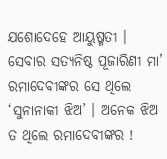ଯଶୋଦେହେ ଆୟୁଷ୍ମତୀ । ସେବାର ସତ୍ୟନିଷ୍ଠ ପୂଜାରିଣୀ ମା’ ରମାଦେବୀଙ୍କର ସେ ଥିଲେ ‘ସୁନାନାକୀ ଝିଅ’ । ଅନେକ ଝିଅ ତ ଥିଲେ ରମାଦେବୀଙ୍କର !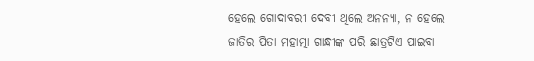ହେଲେ ଗୋଦାବରୀ ଦେବୀ ଥିଲେ ଅନନ୍ୟା, ନ ହେଲେ ଜାତିର ପିତା ମହାତ୍ମା ଗାନ୍ଧୀଙ୍କ ପରି ଛାତ୍ରଟିଏ ପାଇବା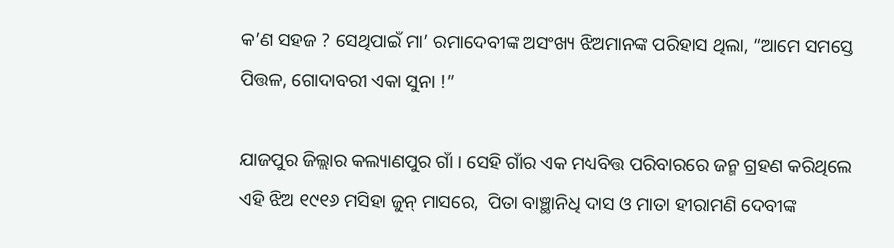କ’ଣ ସହଜ ? ସେଥିପାଇଁ ମା’ ରମାଦେବୀଙ୍କ ଅସଂଖ୍ୟ ଝିଅମାନଙ୍କ ପରିହାସ ଥିଲା, “ଆମେ ସମସ୍ତେ ପିତ୍ତଳ, ଗୋଦାବରୀ ଏକା ସୁନା !”

ଯାଜପୁର ଜିଲ୍ଲାର କଲ୍ୟାଣପୁର ଗାଁ । ସେହି ଗାଁର ଏକ ମଧ୍ୟବିତ୍ତ ପରିବାରରେ ଜନ୍ମ ଗ୍ରହଣ କରିଥିଲେ ଏହି ଝିଅ ୧୯୧୬ ମସିହା ଜୁନ୍ ମାସରେ,  ପିତା ବାଞ୍ଛାନିଧି ଦାସ ଓ ମାତା ହୀରାମଣି ଦେବୀଙ୍କ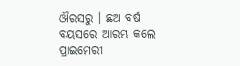ଔରସରୁ । ଛଅ ବର୍ଷ ବୟସରେ ଆରମ୍ଭ କଲେ ପ୍ରାଇମେରୀ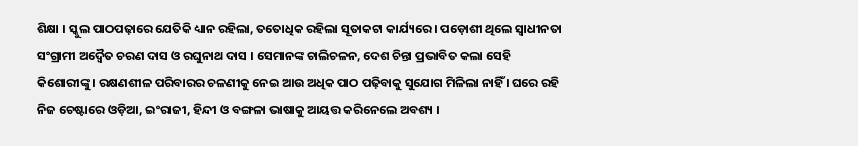ଶିକ୍ଷା । ସ୍କୁଲ ପାଠପଢ଼ାରେ ଯେତିକି ଧ୍ୟାନ ରହିଲା, ତତୋଧିକ ରହିଲା ସୂତାକଟା କାର୍ଯ୍ୟରେ । ପଡ଼ୋଶୀ ଥିଲେ ସ୍ଵାଧୀନତା ସଂଗ୍ରାମୀ ଅଦ୍ଵୈତ ଚରଣ ଦାସ ଓ ରଘୁନାଥ ଦାସ । ସେମାନଙ୍କ ଚାଲିଚଳନ, ଦେଶ ଚିନ୍ତା ପ୍ରଭାବିତ କଲା ସେହି କିଶୋରୀଙ୍କୁ । ରକ୍ଷଣଶୀଳ ପରିବାରର ଚଳଣୀକୁ ନେଇ ଆଉ ଅଧିକ ପାଠ ପଢ଼ିବାକୁ ସୁଯୋଗ ମିଳିଲା ନାହିଁ । ଘରେ ରହି ନିଜ ଚେଷ୍ଟାରେ ଓଡ଼ିଆ, ଇଂରାଜୀ, ହିନ୍ଦୀ ଓ ବଙ୍ଗଳା ଭାଷାକୁ ଆୟତ୍ତ କରିନେଲେ ଅବଶ୍ୟ ।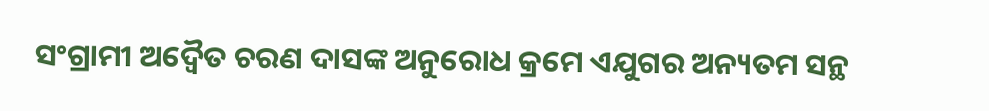ସଂଗ୍ରାମୀ ଅଦ୍ଵୈତ ଚରଣ ଦାସଙ୍କ ଅନୁରୋଧ କ୍ରମେ ଏଯୁଗର ଅନ୍ୟତମ ସନ୍ଥ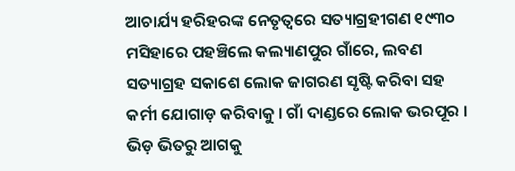ଆଚାର୍ଯ୍ୟ ହରିହରଙ୍କ ନେତୃତ୍ୱରେ ସତ୍ୟାଗ୍ରହୀଗଣ ୧୯୩୦ ମସିହାରେ ପହଞ୍ଚିଲେ କଲ୍ୟାଣପୁର ଗାଁରେ, ଲବଣ ସତ୍ୟାଗ୍ରହ ସକାଶେ ଲୋକ ଜାଗରଣ ସୃଷ୍ଟି କରିବା ସହ କର୍ମୀ ଯୋଗାଡ଼ କରିବାକୁ । ଗାଁ ଦାଣ୍ଡରେ ଲୋକ ଭରପୂର । ଭିଡ଼ ଭିତରୁ ଆଗକୁ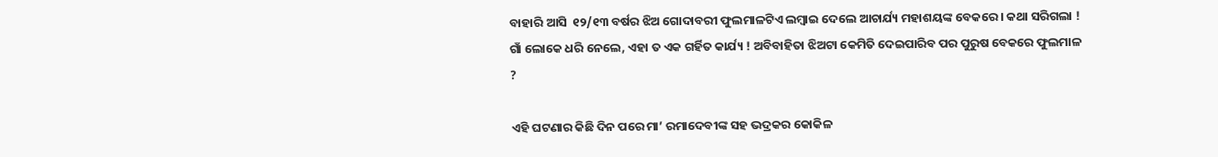ବାହାରି ଆସି  ୧୨/୧୩ ବର୍ଷର ଝିଅ ଗୋଦାବରୀ ଫୁଲମାଳଟିଏ ଲମ୍ବାଇ ଦେଲେ ଆଚାର୍ଯ୍ୟ ମହାଶୟଙ୍କ ବେକରେ । କଥା ସରିଗଲା ! ଗାଁ ଲୋକେ ଧରି ନେଲେ, ଏହା ତ ଏକ ଗର୍ହିତ କାର୍ଯ୍ୟ ! ଅବିବାହିତା ଝିଅଟା କେମିତି ଦେଇପାରିବ ପର ପୁରୁଷ ବେକରେ ଫୁଲମାଳ ?

ଏହି ଘଟଣାର କିଛି ଦିନ ପରେ ମା’ ରମାଦେବୀଙ୍କ ସହ ଭଦ୍ରକର କୋକିଳ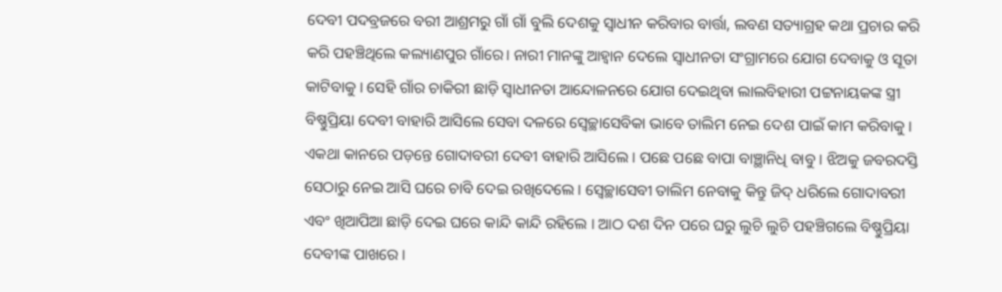ଦେବୀ ପଦବ୍ରଜରେ ବରୀ ଆଶ୍ରମରୁ ଗାଁ ଗାଁ ବୁଲି ଦେଶକୁ ସ୍ବାଧୀନ କରିବାର ବାର୍ତ୍ତା, ଲବଣ ସତ୍ୟାଗ୍ରହ କଥା ପ୍ରଚାର କରି କରି ପହଞ୍ଚିଥିଲେ କଲ୍ୟାଣପୁର ଗାଁରେ। ନାରୀ ମାନଙ୍କୁ ଆହ୍ଵାନ ଦେଲେ ସ୍ଵାଧୀନତା ସଂଗ୍ରାମରେ ଯୋଗ ଦେବାକୁ ଓ ସୂତା କାଟିବାକୁ । ସେହି ଗାଁର ଚାକିରୀ ଛାଡ଼ି ସ୍ବାଧୀନତା ଆନ୍ଦୋଳନରେ ଯୋଗ ଦେଇଥିବା ଲାଲବିହାରୀ ପଟ୍ଟନାୟକଙ୍କ ସ୍ତ୍ରୀ ବିଷ୍ଣୁପ୍ରିୟା ଦେବୀ ବାହାରି ଆସିଲେ ସେବା ଦଳରେ ସ୍ଵେଚ୍ଛାସେବିକା ଭାବେ ତାଲିମ ନେଇ ଦେଶ ପାଇଁ କାମ କରିବାକୁ । ଏକଥା କାନରେ ପଡ଼ନ୍ତେ ଗୋଦାବରୀ ଦେବୀ ବାହାରି ଆସିଲେ । ପଛେ ପଛେ ବାପା ବାଞ୍ଛାନିଧି ବାବୁ । ଝିଅକୁ ଜବରଦସ୍ତି ସେଠାରୁ ନେଇ ଆସି ଘରେ ଚାବି ଦେଇ ରଖିଦେଲେ । ସ୍ଵେଚ୍ଛାସେବୀ ତାଲିମ ନେବାକୁ କିନ୍ତୁ ଜିଦ୍ ଧରିଲେ ଗୋଦାବରୀ ଏବଂ ଖିଆପିଆ ଛାଡ଼ି ଦେଇ ଘରେ କାନ୍ଦି କାନ୍ଦି ରହିଲେ । ଆଠ ଦଶ ଦିନ ପରେ ଘରୁ ଲୁଚି ଲୁଚି ପହଞ୍ଚିଗଲେ ବିଷ୍ଣୁପ୍ରିୟା ଦେବୀଙ୍କ ପାଖରେ ।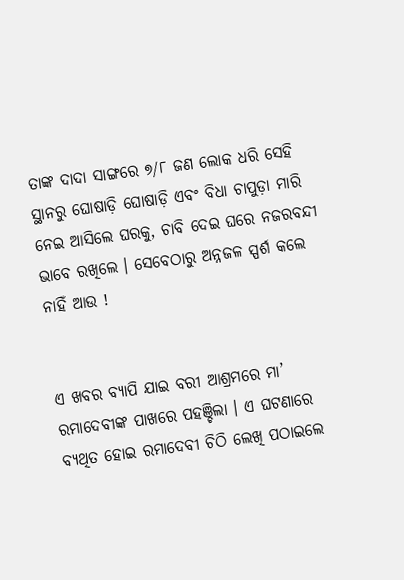ତାଙ୍କ ଦାଦା ସାଙ୍ଗରେ ୭/୮ ଜଣ ଲୋକ ଧରି ସେହି ସ୍ଥାନରୁ ଘୋଷାଡ଼ି ଘୋଷାଡ଼ି ଏବଂ ବିଧା ଚାପୁଡ଼ା ମାରି ନେଇ ଆସିଲେ ଘରକୁ, ଚାବି ଦେଇ ଘରେ ନଜରବନ୍ଦୀ ଭାବେ ରଖିଲେ । ସେବେଠାରୁ ଅନ୍ନଜଳ ସ୍ପର୍ଶ କଲେ ନାହିଁ ଆଉ !


ଏ ଖବର ବ୍ୟାପି ଯାଇ ବରୀ ଆଶ୍ରମରେ ମା’ ରମାଦେବୀଙ୍କ ପାଖରେ ପହଞ୍ଚିଲା । ଏ ଘଟଣାରେ ବ୍ୟଥିତ ହୋଇ ରମାଦେବୀ ଚିଠି ଲେଖି ପଠାଇଲେ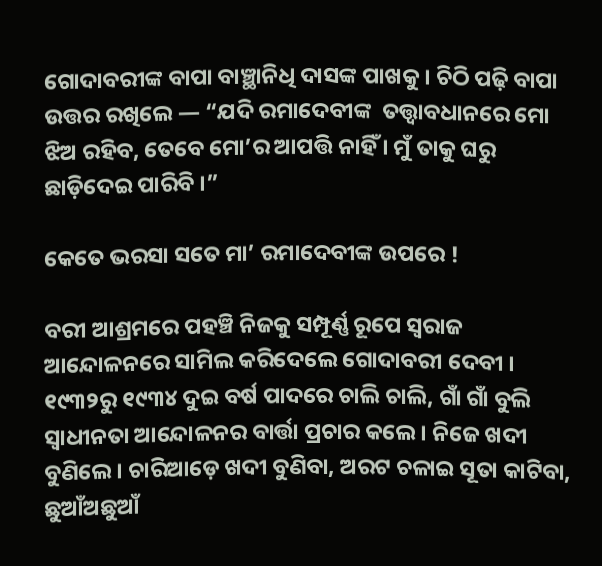ଗୋଦାବରୀଙ୍କ ବାପା ବାଞ୍ଛାନିଧି ଦାସଙ୍କ ପାଖକୁ । ଚିଠି ପଢ଼ି ବାପା ଉତ୍ତର ରଖିଲେ — “ଯଦି ରମାଦେବୀଙ୍କ  ତତ୍ତ୍ଵାବଧାନରେ ମୋ ଝିଅ ରହିବ, ତେବେ ମୋ’ର ଆପତ୍ତି ନାହିଁ । ମୁଁ ତାକୁ ଘରୁ ଛାଡ଼ିଦେଇ ପାରିବି ।”

କେତେ ଭରସା ସତେ ମା’ ରମାଦେବୀଙ୍କ ଉପରେ !

ବରୀ ଆଶ୍ରମରେ ପହଞ୍ଚି ନିଜକୁ ସମ୍ପୂର୍ଣ୍ଣ ରୂପେ ସ୍ଵରାଜ ଆନ୍ଦୋଳନରେ ସାମିଲ କରିଦେଲେ ଗୋଦାବରୀ ଦେବୀ । ୧୯୩୨ରୁ ୧୯୩୪ ଦୁଇ ବର୍ଷ ପାଦରେ ଚାଲି ଚାଲି, ଗାଁ ଗାଁ ବୁଲି ସ୍ଵାଧୀନତା ଆନ୍ଦୋଳନର ବାର୍ତ୍ତା ପ୍ରଚାର କଲେ । ନିଜେ ଖଦୀ ବୁଣିଲେ । ଚାରିଆଡ଼େ ଖଦୀ ବୁଣିବା, ଅରଟ ଚଳାଇ ସୂତା କାଟିବା, ଛୁଆଁଅଛୁଆଁ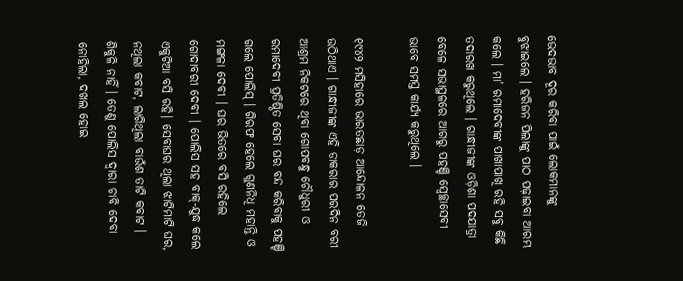ଭେଦଭାବ ଦୂର କରିବା ପାଇଁ ଲୋକମାନଙ୍କୁ ବୁଝାଇଲେ । ହରିଜନ ପିଲାଙ୍କୁ ପାଠ ପଢ଼ାଇବା ଆରମ୍ଭ କଲେ । ମା’ ରମାଦେବୀଙ୍କ ପାଖାପାଖି ରହି ସବୁ କିଛି ତଦାରଖ କରୁଥିଲେ । ଗାନ୍ଧୀଜୀଙ୍କ ଓଡ଼ିଶା ପଦଯାତ୍ରା ବେଳେ ସଭାସ୍ଥଳରେ ଆଗରୁ ପହଞ୍ଚି ସ୍ଵେଚ୍ଛାସେବୀ ଭାବେ ସମସ୍ତ କାର୍ଯ୍ୟ କରୁଥିଲେ ।

୧୯୪୨ ମସିହାରେ ଭାରତଛାଡ଼ ଆନ୍ଦୋଳନ ତେଜି ଉଠିଥାଏ । ଗାନ୍ଧୀଜୀଙ୍କ ଏହି ଡାକରାର ପରଦିନ ବରୀ ଆଶ୍ରମ ନିକଟରେ ଥିବା ଗୋପବନ୍ଧୁ ଚୌଧୁରୀ ଓ ରମାଦେବୀ ପ୍ରତିଷ୍ଠିତ ସେବା ଘର ବନ୍ଦ କରିବାକୁ ପହଞ୍ଚି ଗଲେ ପୋଲିସ୍ । ଗିରଫ ହେଲେ ଗୁଣନିଧି ମହାନ୍ତି ଓ ମଙ୍ଗଳା ଦେବୀ । ଘର ଭିତରେ ବସି ରହିଲେ ଗୋଦାବରୀ ଦେବୀ । ପୋଲିସ ସହ ବାକ୍-ଯୁଦ୍ଧ କଲେ ଏକୁଟିଆ ବସି ରହି। ସେବାଘର ଥିଲା ଝାଟିମାଟି ଘର, ନଥିଲା କବାଟ, ଲାଗିଥିଲା ବାଉଁଶ ତାଟି କବାଟ । ଶିକୁଳି ନାହିଁ । ତେଣୁ ପୋଲିସ ଦ୍ବାରା ଚାବି ଦେବା ନୋହିଲା, ଦଖଲ ହୋଇ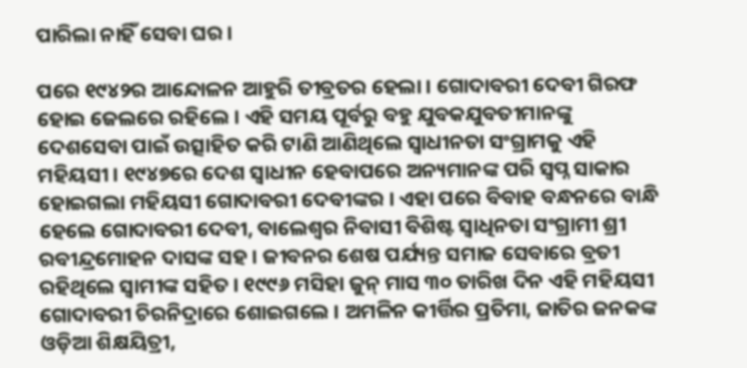ପାରିଲା ନାହିଁ ସେବା ଘର ।

ପରେ ୧୯୪୨ର ଆନ୍ଦୋଳନ ଆହୁରି ତୀବ୍ରତର ହେଲା । ଗୋଦାବରୀ ଦେବୀ ଗିରଫ ହୋଇ ଜେଲରେ ରହିଲେ । ଏହି ସମୟ ପୂର୍ବରୁ ବହୁ ଯୁବକଯୁବତୀମାନଙ୍କୁ ଦେଶସେବା ପାଇଁ ଉତ୍ସାହିତ କରି ଟାଣି ଆଣିଥିଲେ ସ୍ଵାଧୀନତା ସଂଗ୍ରାମକୁ ଏହି ମହିୟସୀ । ୧୯୪୭ରେ ଦେଶ ସ୍ଵାଧୀନ ହେବାପରେ ଅନ୍ୟମାନଙ୍କ ପରି ସ୍ଵପ୍ନ ସାକାର ହୋଇଗଲା ମହିୟସୀ ଗୋଦାବରୀ ଦେବୀଙ୍କର । ଏହା ପରେ ବିବାହ ବନ୍ଧନରେ ବାନ୍ଧି ହେଲେ ଗୋଦାବରୀ ଦେବୀ, ବାଲେଶ୍ଵର ନିବାସୀ ବିଶିଷ୍ଟ ସ୍ବାଧିନତା ସଂଗ୍ରାମୀ ଶ୍ରୀ ରବୀନ୍ଦ୍ରମୋହନ ଦାସଙ୍କ ସହ । ଜୀବନର ଶେଷ ପର୍ଯ୍ୟନ୍ତ ସମାଜ ସେବାରେ ବ୍ରତୀ ରହିଥିଲେ ସ୍ଵାମୀଙ୍କ ସହିତ । ୧୯୯୬ ମସିହା ଜୁନ୍ ମାସ ୩୦ ତାରିଖ ଦିନ ଏହି ମହିୟସୀ ଗୋଦାବରୀ ଚିରନିଦ୍ରାରେ ଶୋଇଗଲେ । ଅମଳିନ କୀର୍ତ୍ତିର ପ୍ରତିମା, ଜାତିର ଜନକଙ୍କ ଓଡ଼ିଆ ଶିକ୍ଷୟିତ୍ରୀ,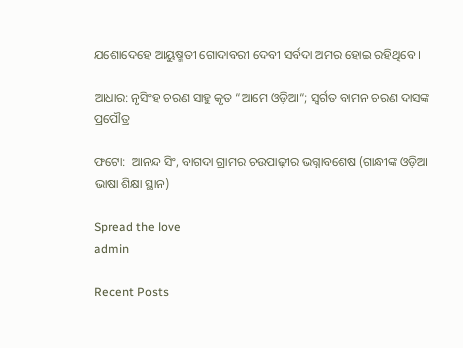ଯଶୋଦେହେ ଆୟୁଷ୍ମତୀ ଗୋଦାବରୀ ଦେବୀ ସର୍ବଦା ଅମର ହୋଇ ରହିଥିବେ ।

ଆଧାର: ନୃସିଂହ ଚରଣ ସାହୁ କୃତ “ଆମେ ଓଡ଼ିଆ“; ସ୍ଵର୍ଗତ ବାମନ ଚରଣ ଦାସଙ୍କ ପ୍ରପୌତ୍ର

ଫଟୋ:  ଆନନ୍ଦ ସିଂ, ବାଗଦା ଗ୍ରାମର ଚଉପାଢ଼ୀର ଭଗ୍ନାବଶେଷ (ଗାନ୍ଧୀଙ୍କ ଓଡ଼ିଆ ଭାଷା ଶିକ୍ଷା ସ୍ଥାନ)

Spread the love
admin

Recent Posts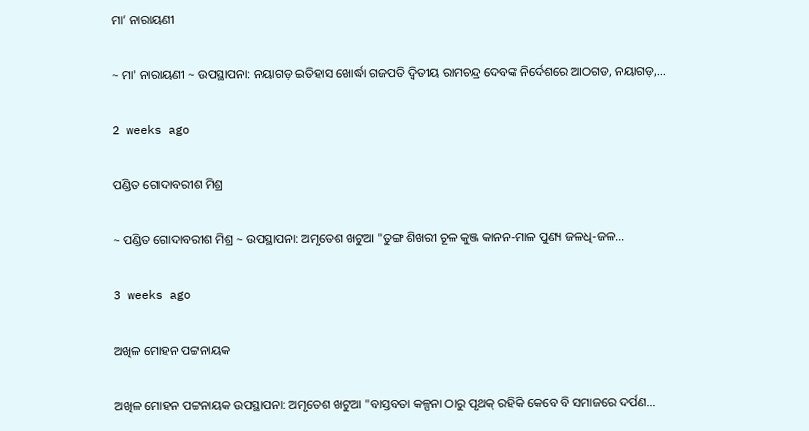ମା’ ନାରାୟଣୀ

~ ମା' ନାରାୟଣୀ ~ ଉପସ୍ଥାପନା: ନୟାଗଡ଼ ଇତିହାସ ଖୋର୍ଦ୍ଧା ଗଜପତି ଦ୍ୱିତୀୟ ରାମଚନ୍ଦ୍ର ଦେବଙ୍କ ନିର୍ଦେଶରେ ଆଠଗଡ, ନୟାଗଡ଼,…

2 weeks ago

ପଣ୍ଡିତ ଗୋଦାବରୀଶ ମିଶ୍ର

~ ପଣ୍ଡିତ ଗୋଦାବରୀଶ ମିଶ୍ର ~ ଉପସ୍ଥାପନା: ଅମୃତେଶ ଖଟୁଆ "ତୁଙ୍ଗ ଶିଖରୀ ଚୂଳ କୁଞ୍ଜ କାନନ-ମାଳ ପୁଣ୍ୟ ଜଳଧି-ଜଳ…

3 weeks ago

ଅଖିଳ ମୋହନ ପଟ୍ଟନାୟକ

ଅଖିଳ ମୋହନ ପଟ୍ଟନାୟକ ଉପସ୍ଥାପନା: ଅମୃତେଶ ଖଟୁଆ "ବାସ୍ତବତା କଳ୍ପନା ଠାରୁ ପୃଥକ୍ ରହିକି କେବେ ବି ସମାଜରେ ଦର୍ପଣ…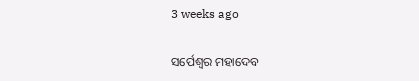3 weeks ago

ସର୍ପେଶ୍ୱର ମହାଦେବ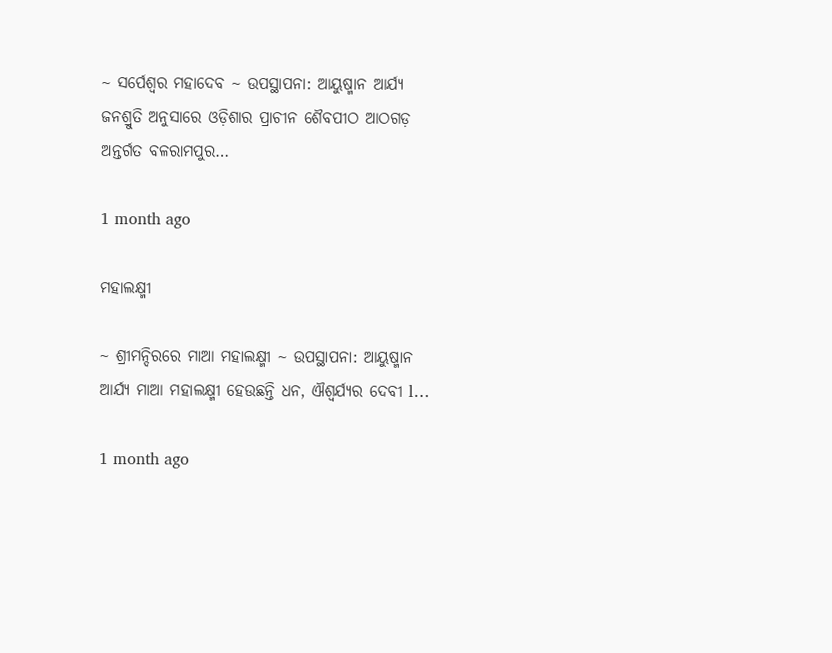~ ସର୍ପେଶ୍ୱର ମହାଦେବ ~ ଉପସ୍ଥାପନା: ଆୟୁଷ୍ମାନ ଆର୍ଯ୍ୟ ଜନଶ୍ରୁତି ଅନୁସାରେ ଓଡ଼ିଶାର ପ୍ରାଚୀନ ଶୈବପୀଠ ଆଠଗଡ଼ ଅନ୍ତର୍ଗତ ବଳରାମପୁର…

1 month ago

ମହାଲକ୍ଷ୍ମୀ

~ ଶ୍ରୀମନ୍ଦିରରେ ମାଆ ମହାଲକ୍ଷ୍ମୀ ~ ଉପସ୍ଥାପନା: ଆୟୁଷ୍ମାନ ଆର୍ଯ୍ୟ ମାଆ ମହାଲକ୍ଷ୍ମୀ ହେଉଛନ୍ତି ଧନ, ଐଶ୍ୱର୍ଯ୍ୟର ଦେବୀ l…

1 month ago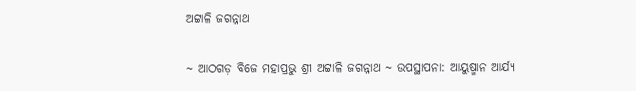ଅଟ୍ଟାଳି ଜଗନ୍ନାଥ

~ ଆଠଗଡ଼ ବିଜେ ମହାପ୍ରଭୁ ଶ୍ରୀ ଅଟ୍ଟାଳି ଜଗନ୍ନାଥ ~ ଉପସ୍ଥାପନା: ଆୟୁଷ୍ମାନ ଆର୍ଯ୍ୟ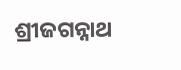ଶ୍ରୀଜଗନ୍ନାଥ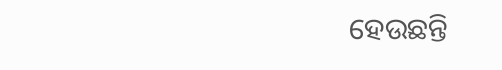ହେଉଛନ୍ତି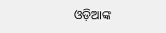ଓଡ଼ିଆଙ୍କ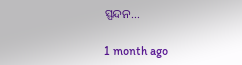ସ୍ପନ୍ଦନ…

1 month ago